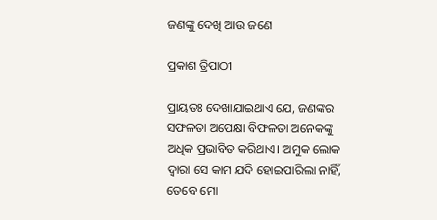ଜଣଙ୍କୁ ଦେଖି ଆଉ ଜଣେ

ପ୍ରକାଶ ତ୍ରିପାଠୀ

ପ୍ରାୟତଃ ଦେଖାଯାଇଥାଏ ଯେ, ଜଣଙ୍କର ସଫଳତା ଅପେକ୍ଷା ବିଫଳତା ଅନେକଙ୍କୁ ଅଧିକ ପ୍ରଭାବିତ କରିଥାଏ। ଅମୁକ ଲୋକ ଦ୍ୱାରା ସେ କାମ ଯଦି ହୋଇପାରିଲା ନାହିଁ, ତେବେ ମୋ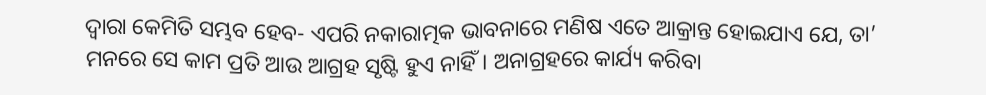ଦ୍ୱାରା କେମିତି ସମ୍ଭବ ହେବ- ଏପରି ନକାରାତ୍ମକ ଭାବନାରେ ମଣିଷ ଏତେ ଆକ୍ରାନ୍ତ ହୋଇଯାଏ ଯେ, ତା’ ମନରେ ସେ କାମ ପ୍ରତି ଆଉ ଆଗ୍ରହ ସୃଷ୍ଟି ହୁଏ ନାହିଁ। ଅନାଗ୍ରହରେ କାର୍ଯ୍ୟ କରିବା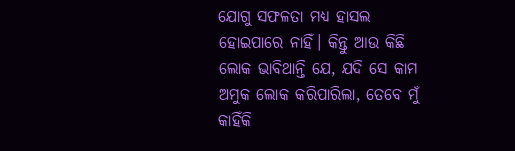ଯୋଗୁ ସଫଳତା ମଧ୍ୟ ହାସଲ ହୋଇପାରେ ନାହିଁ। କିନ୍ତୁ ଆଉ କିଛି ଲୋକ ଭାବିଥାନ୍ତି ଯେ, ଯଦି ସେ କାମ ଅମୁକ ଲୋକ କରିପାରିଲା, ତେବେ ମୁଁ କାହିଁକି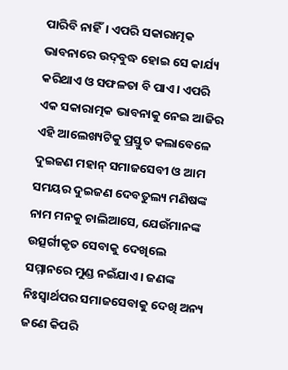ପାରିବି ନାହିଁ। ଏପରି ସକାରାତ୍ମକ ଭାବନାରେ ଉଦ୍‌ବୁଦ୍ଧ ହୋଇ ସେ କାର୍ଯ୍ୟ କରିଥାଏ ଓ ସଫଳତା ବି ପାଏ। ଏପରି ଏକ ସକାରାତ୍ମକ ଭାବନାକୁ ନେଇ ଆଜିର ଏହି ଆଲେଖ୍ୟଟିକୁ ପ୍ରସ୍ତୁତ କଲାବେଳେ ଦୁଇଜଣ ମହାନ୍‌ ସମାଜସେବୀ ଓ ଆମ ସମୟର ଦୁଇଜଣ ଦେବତୁଲ୍ୟ ମଣିଷଙ୍କ ନାମ ମନକୁ ଚାଲିଆସେ, ଯେଉଁମାନଙ୍କ ଉତ୍ସର୍ଗୀକୃତ ସେବାକୁ ଦେଖିଲେ ସମ୍ମାନରେ ମୁଣ୍ଡ ନଇଁଯାଏ। ଜଣଙ୍କ ନିଃସ୍ବାର୍ଥପର ସମାଜସେବାକୁ ଦେଖି ଅନ୍ୟ ଜଣେ କିପରି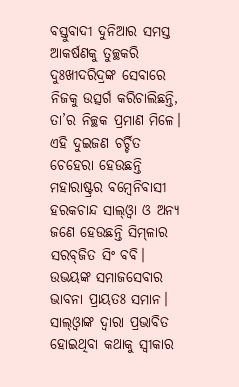ବସ୍ତୁବାଦୀ ଦୁନିଆର ସମସ୍ତ ଆକର୍ଷଣକୁ ତୁଚ୍ଛକରି ଦୁଃଖୀଦରିଦ୍ରଙ୍କ ସେବାରେ ନିଜକୁ ଉତ୍ସର୍ଗ କରିଚାଲିଛନ୍ତି, ତା’ର ନିଚ୍ଛକ ପ୍ରମାଣ ମିଳେ। ଏହି ଦୁଇଜଣ ଚର୍ଚ୍ଚିତ ଚେହେରା ହେଉଛନ୍ତି ମହାରାଷ୍ଟ୍ରର ବମ୍ବେନିବାସୀ ହରକଚାନ୍ଦ ସାଲ୍‌ଓ୍ବା ଓ ଅନ୍ୟ ଜଣେ ହେଉଛନ୍ତି ସିମ୍‌ଳାର ସରବ୍‌ଜିତ ସିଂ ବବି। ଉଭୟଙ୍କ ସମାଜସେବାର ଭାବନା ପ୍ରାୟତଃ ସମାନ। ସାଲ୍‌ଓ୍ବାଙ୍କ ଦ୍ୱାରା ପ୍ରଭାବିତ ହୋଇଥିବା କଥାକୁ ସ୍ବୀକାର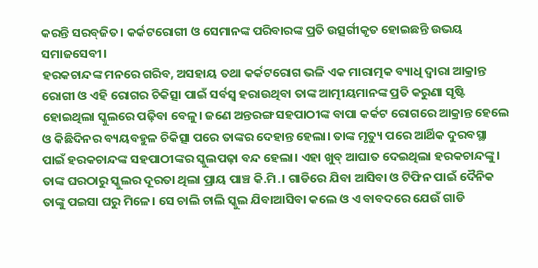କରନ୍ତି ସରବ୍‌ଜିତ। କର୍କଟରୋଗୀ ଓ ସେମାନଙ୍କ ପରିବାରଙ୍କ ପ୍ରତି ଉତ୍ସର୍ଗୀକୃତ ହୋଇଛନ୍ତି ଉଭୟ ସମାଜସେବୀ।
ହରକଚାନ୍ଦଙ୍କ ମନରେ ଗରିବ, ଅସହାୟ ତଥା କର୍କଟରୋଗ ଭଳି ଏକ ମାରାତ୍ମକ ବ୍ୟାଧି ଦ୍ୱାରା ଆକ୍ରାନ୍ତ ରୋଗୀ ଓ ଏହି ରୋଗର ଚିକିତ୍ସା ପାଇଁ ସର୍ବସ୍ବ ହରାଉଥିବା ତାଙ୍କ ଆତ୍ମୀୟମାନଙ୍କ ପ୍ରତି କରୁଣା ସୃଷ୍ଟି ହୋଇଥିଲା ସ୍କୁଲରେ ପଢ଼ିବା ବେଳୁ। ଜଣେ ଅନ୍ତରଙ୍ଗ ସହପାଠୀଙ୍କ ବାପା କର୍କଟ ରୋଗରେ ଆକ୍ରାନ୍ତ ହେଲେ ଓ କିଛିଦିନର ବ୍ୟୟବହୁଳ ଚିକିତ୍ସା ପରେ ତାଙ୍କର ଦେହାନ୍ତ ହେଲା। ତାଙ୍କ ମୃତ୍ୟୁ ପରେ ଆର୍ଥିକ ଦୁରବସ୍ଥା ପାଇଁ ହରକଚାନ୍ଦଙ୍କ ସହପାଠୀଙ୍କର ସ୍କୁଲପଢ଼ା ବନ୍ଦ ହେଲା। ଏହା ଖୁବ୍‌ ଆଘାତ ଦେଇଥିଲା ହରକଚାନ୍ଦଙ୍କୁ। ତାଙ୍କ ଘରଠାରୁ ସ୍କୁଲର ଦୂରତା ଥିଲା ପ୍ରାୟ ପାଞ୍ଚ କି.ମି.। ଗାଡିରେ ଯିବା ଆସିବା ଓ ଟିଫିନ ପାଇଁ ଦୈନିକ ତାଙ୍କୁ ପଇସା ଘରୁ ମିଳେ। ସେ ଚାଲି ଚାଲି ସ୍କୁଲ ଯିବାଆସିବା କଲେ ଓ ଏ ବାବଦରେ ଯେଉଁ ଗାଡି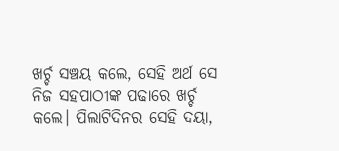ଖର୍ଚ୍ଚ ସଞ୍ଚୟ କଲେ, ସେହି ଅର୍ଥ ସେ ନିଜ ସହପାଠୀଙ୍କ ପଢାରେ ଖର୍ଚ୍ଚ କଲେ। ପିଲାଟିଦିନର ସେହି ଦୟା,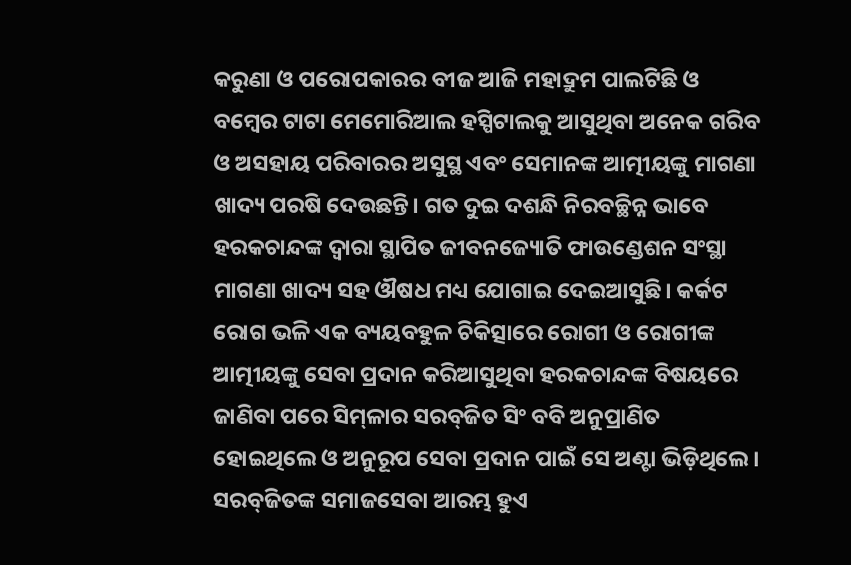କରୁଣା ଓ ପରୋପକାରର ବୀଜ ଆଜି ମହାଦ୍ରୁମ ପାଲଟିଛି ଓ ବମ୍ବେର ଟାଟା ମେମୋରିଆଲ ହସ୍ପିଟାଲକୁ ଆସୁଥିବା ଅନେକ ଗରିବ ଓ ଅସହାୟ ପରିବାରର ଅସୁସ୍ଥ ଏବଂ ସେମାନଙ୍କ ଆତ୍ମୀୟଙ୍କୁ ମାଗଣା ଖାଦ୍ୟ ପରଷି ଦେଉଛନ୍ତି। ଗତ ଦୁଇ ଦଶନ୍ଧି ନିରବଚ୍ଛିନ୍ନ ଭାବେ ହରକଚାନ୍ଦଙ୍କ ଦ୍ୱାରା ସ୍ଥାପିତ ଜୀବନଜ୍ୟୋତି ଫାଉଣ୍ଡେଶନ ସଂସ୍ଥା ମାଗଣା ଖାଦ୍ୟ ସହ ଔଷଧ ମଧ୍ୟ ଯୋଗାଇ ଦେଇଆସୁଛି। କର୍କଟ ରୋଗ ଭଳି ଏକ ବ୍ୟୟବହୁଳ ଚିକିତ୍ସାରେ ରୋଗୀ ଓ ରୋଗୀଙ୍କ ଆତ୍ମୀୟଙ୍କୁ ସେବା ପ୍ରଦାନ କରିଆସୁଥିବା ହରକଚାନ୍ଦଙ୍କ ବିଷୟରେ ଜାଣିବା ପରେ ସିମ୍‌ଳାର ସରବ୍‌ଜିତ ସିଂ ବବି ଅନୁପ୍ରାଣିତ ହୋଇଥିଲେ ଓ ଅନୁରୂପ ସେବା ପ୍ରଦାନ ପାଇଁ ସେ ଅଣ୍ଟା ଭିଡ଼ିଥିଲେ।
ସରବ୍‌ଜିତଙ୍କ ସମାଜସେବା ଆରମ୍ଭ ହୁଏ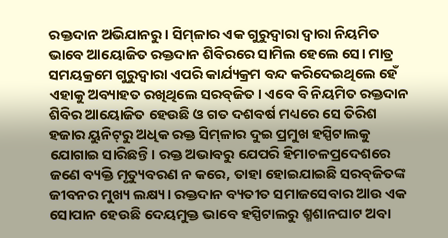ରକ୍ତଦାନ ଅଭିଯାନରୁ। ସିମ୍‌ଳାର ଏକ ଗୁରୁଦ୍ୱାରା ଦ୍ୱାରା ନିୟମିତ ଭାବେ ଆୟୋଜିତ ରକ୍ତଦାନ ଶିବିରରେ ସାମିଲ ହେଲେ ସେ। ମାତ୍ର ସମୟକ୍ରମେ ଗୁରୁଦ୍ୱାରା ଏପରି କାର୍ଯ୍ୟକ୍ରମ ବନ୍ଦ କରିଦେଇଥିଲେ ହେଁ ଏହାକୁ ଅବ୍ୟାହତ ରଖିଥିଲେ ସରବ୍‌ଜିତ। ଏବେ ବି ନିୟମିତ ରକ୍ତଦାନ ଶିବିର ଆୟୋଜିତ ହେଉଛି ଓ ଗତ ଦଶବର୍ଷ ମଧ୍ୟରେ ସେ ତିରିଶ ହଜାର ୟୁନିଟ୍‌ରୁ ଅଧିକ ରକ୍ତ ସିମ୍‌ଳାର ଦୁଇ ପ୍ରମୁଖ ହସ୍ପିଟାଲକୁ ଯୋଗାଇ ସାରିଛନ୍ତି। ରକ୍ତ ଅଭାବରୁ ଯେପରି ହିମାଚଳପ୍ରଦେଶରେ ଜଣେ ବ୍ୟକ୍ତି ମୃତ୍ୟୁବରଣ ନ କରେ, ତାହା ହୋଇଯାଇଛି ସରବ୍‌ଜିତଙ୍କ ଜୀବନର ମୁଖ୍ୟ ଲକ୍ଷ୍ୟ। ରକ୍ତଦାନ ବ୍ୟତୀତ ସମାଜସେବାର ଆଉ ଏକ ସୋପାନ ହେଉଛି ଦେୟମୁକ୍ତ ଭାବେ ହସ୍ପିଟାଲରୁ ଶ୍ମଶାନଘାଟ ଅବା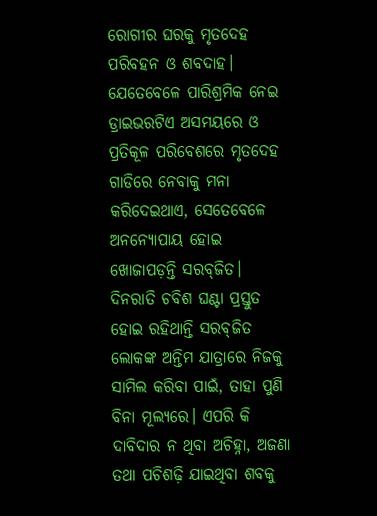ରୋଗୀର ଘରକୁ ମୃତଦେହ ପରିବହନ ଓ ଶବଦାହ। ଯେତେବେଳେ ପାରିଶ୍ରମିକ ନେଇ ଡ୍ରାଇଭରଟିଏ ଅସମୟରେ ଓ ପ୍ରତିକୂଳ ପରିବେଶରେ ମୃତଦେହ ଗାଡିରେ ନେବାକୁ ମନା କରିଦେଇଥାଏ, ସେତେବେଳେ ଅନନ୍ୟୋପାୟ ହୋଇ ଖୋଜାପଡ଼ନ୍ତି ସରବ୍‌ଜିତ। ଦିନରାତି ଚବିଶ ଘଣ୍ଟା ପ୍ରସ୍ତୁତ ହୋଇ ରହିଥାନ୍ତି ସରବ୍‌ଜିତ ଲୋକଙ୍କ ଅନ୍ତିମ ଯାତ୍ରାରେ ନିଜକୁ ସାମିଲ କରିବା ପାଇଁ, ତାହା ପୁଣି ବିନା ମୂଲ୍ୟରେ। ଏପରି କି ଦାବିଦାର ନ ଥିବା ଅଚିହ୍ନା, ଅଜଣା ତଥା ପଚିଶଢ଼ି ଯାଇଥିବା ଶବକୁ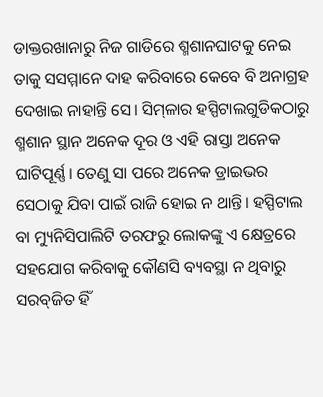ଡାକ୍ତରଖାନାରୁ ନିଜ ଗାଡିରେ ଶ୍ମଶାନଘାଟକୁ ନେଇ ତାକୁ ସସମ୍ମାନେ ଦାହ କରିବାରେ କେବେ ବି ଅନାଗ୍ରହ ଦେଖାଇ ନାହାନ୍ତି ସେ। ସିମ୍‌ଳାର ହସ୍ପିଟାଲଗୁଡିକଠାରୁ ଶ୍ମଶାନ ସ୍ଥାନ ଅନେକ ଦୂର ଓ ଏହି ରାସ୍ତା ଅନେକ ଘାଟିପୂର୍ଣ୍ଣ। ତେଣୁ ସା ପରେ ଅନେକ ଡ୍ରାଇଭର ସେଠାକୁ ଯିବା ପାଇଁ ରାଜି ହୋଇ ନ ଥାନ୍ତି। ହସ୍ପିଟାଲ ବା ମ୍ୟୁନିସିପାଲିଟି ତରଫରୁ ଲୋକଙ୍କୁ ଏ କ୍ଷେତ୍ରରେ ସହଯୋଗ କରିବାକୁ କୌଣସି ବ୍ୟବସ୍ଥା ନ ଥିବାରୁ ସରବ୍‌ଜିତ ହିଁ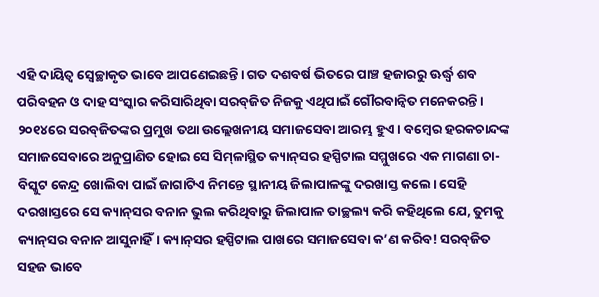ଏହି ଦାୟିତ୍ୱ ସ୍ବେଚ୍ଛାକୃତ ଭାବେ ଆପଣେଇଛନ୍ତି। ଗତ ଦଶବର୍ଷ ଭିତରେ ପାଞ୍ଚ ହଜାରରୁ ଊର୍ଦ୍ଧ୍ୱ ଶବ ପରିବହନ ଓ ଦାହ ସଂସ୍କାର କରିସାରିଥିବା ସରବ୍‌ଜିତ ନିଜକୁ ଏଥିପାଇଁ ଗୌରବାନ୍ବିତ ମନେକରନ୍ତି।
୨୦୧୪ରେ ସରବ୍‌ଜିତଙ୍କର ପ୍ରମୁଖ ତଥା ଉଲ୍ଲେଖନୀୟ ସମାଜସେବା ଆରମ୍ଭ ହୁଏ। ବମ୍ବେର ହରକଚାନ୍ଦଙ୍କ ସମାଜସେବାରେ ଅନୁପ୍ରାଣିତ ହୋଇ ସେ ସିମ୍‌ଳାସ୍ଥିତ କ୍ୟାନ୍‌ସର ହସ୍ପିଟାଲ ସମ୍ମୁଖରେ ଏକ ମାଗଣା ଚା-ବିସ୍କୁଟ କେନ୍ଦ୍ର ଖୋଲିବା ପାଇଁ ଜାଗାଟିଏ ନିମନ୍ତେ ସ୍ଥାନୀୟ ଜିଲାପାଳଙ୍କୁ ଦରଖାସ୍ତ କଲେ। ସେହି ଦରଖାସ୍ତରେ ସେ କ୍ୟାନ୍‌ସର ବନାନ ଭୁଲ କରିଥିବାରୁ ଜିଲାପାଳ ତାଚ୍ଛଲ୍ୟ କରି କହିଥିଲେ ଯେ, ତୁମକୁ କ୍ୟାନ୍‌ସର ବନାନ ଆସୁନାହିଁ। କ୍ୟାନ୍‌ସର ହସ୍ପିଟାଲ ପାଖରେ ସମାଜସେବା କ’ଣ କରିବ! ସରବ୍‌ଜିତ ସହଜ ଭାବେ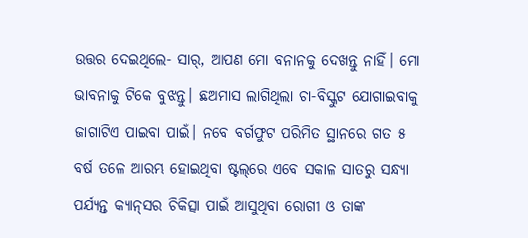ଉତ୍ତର ଦେଇଥିଲେ- ସାର୍‌, ଆପଣ ମୋ ବନାନକୁ ଦେଖନ୍ତୁ ନାହିଁ। ମୋ ଭାବନାକୁ ଟିକେ ବୁଝନ୍ତୁ। ଛଅମାସ ଲାଗିଥିଲା ଚା-ବିସ୍କୁଟ ଯୋଗାଇବାକୁ ଜାଗାଟିଏ ପାଇବା ପାଇଁ। ନବେ ବର୍ଗଫୁଟ ପରିମିତ ସ୍ଥାନରେ ଗତ ୫ ବର୍ଷ ତଳେ ଆରମ୍ଭ ହୋଇଥିବା ଷ୍ଟଲ୍‌ରେ ଏବେ ସକାଳ ସାତରୁ ସନ୍ଧ୍ୟା ପର୍ଯ୍ୟନ୍ତ କ୍ୟାନ୍‌ସର ଚିକିତ୍ସା ପାଇଁ ଆସୁଥିବା ରୋଗୀ ଓ ତାଙ୍କ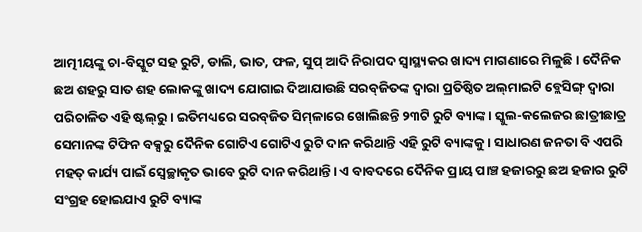ଆତ୍ମୀୟଙ୍କୁ ଚା-ବିସ୍କୁଟ ସହ ରୁଟି, ଡାଲି, ଭାତ, ଫଳ, ସୁପ୍‌ ଆଦି ନିରାପଦ ସ୍ବାସ୍ଥ୍ୟକର ଖାଦ୍ୟ ମାଗଣାରେ ମିଳୁଛି। ଦୈନିକ ଛଅ ଶହରୁ ସାତ ଶହ ଲୋକଙ୍କୁ ଖାଦ୍ୟ ଯୋଗାଇ ଦିଆଯାଉଛି ସରବ୍‌ଜିତଙ୍କ ଦ୍ୱାରା ପ୍ରତିଷ୍ଠିତ ଅଲ୍‌ମାଇଟି ବ୍ଲେସିଙ୍ଗ୍‌ ଦ୍ୱାରା ପରିଚାଳିତ ଏହି ଷ୍ଟଲ୍‌ରୁ। ଇତିମଧ୍ୟରେ ସରବ୍‌ଜିତ ସିମ୍‌ଳାରେ ଖୋଲିଛନ୍ତି ୨୩ଟି ରୁଟି ବ୍ୟାଙ୍କ। ସ୍କୁଲ-କଲେଜର ଛାତ୍ରୀଛାତ୍ର ସେମାନଙ୍କ ଟିଫିନ ବକ୍ସରୁ ଦୈନିକ ଗୋଟିଏ ଗୋଟିଏ ରୁଟି ଦାନ କରିଥାନ୍ତି ଏହି ରୁଟି ବ୍ୟାଙ୍କକୁ। ସାଧାରଣ ଜନତା ବି ଏପରି ମହତ୍‌ କାର୍ଯ୍ୟ ପାଇଁ ସ୍ବେଚ୍ଛାକୃତ ଭାବେ ରୁଟି ଦାନ କରିଥାନ୍ତି। ଏ ବାବଦରେ ଦୈନିକ ପ୍ରାୟ ପାଞ୍ଚ ହଜାରରୁ ଛଅ ହଜାର ରୁଟି ସଂଗ୍ରହ ହୋଇଯାଏ ରୁଟି ବ୍ୟାଙ୍କ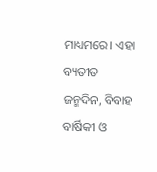ମାଧ୍ୟମରେ। ଏହା ବ୍ୟତୀତ ଜନ୍ମଦିନ, ବିବାହ ବାର୍ଷିକୀ ଓ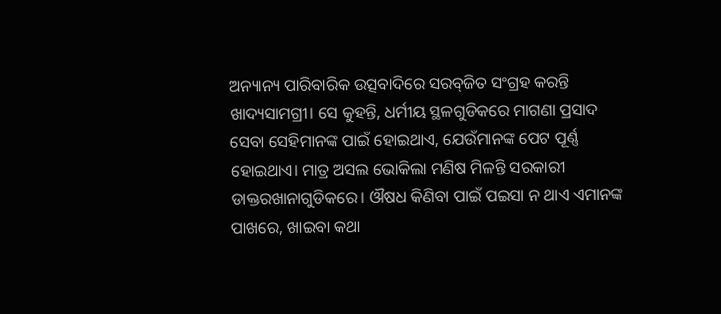ଅନ୍ୟାନ୍ୟ ପାରିବାରିକ ଉତ୍ସବାଦିରେ ସରବ୍‌ଜିତ ସଂଗ୍ରହ କରନ୍ତି ଖାଦ୍ୟସାମଗ୍ରୀ। ସେ କୁହନ୍ତି, ଧର୍ମୀୟ ସ୍ଥଳଗୁଡିକରେ ମାଗଣା ପ୍ରସାଦ ସେବା ସେହିମାନଙ୍କ ପାଇଁ ହୋଇଥାଏ, ଯେଉଁମାନଙ୍କ ପେଟ ପୂର୍ଣ୍ଣ ହୋଇଥାଏ। ମାତ୍ର ଅସଲ ଭୋକିଲା ମଣିଷ ମିଳନ୍ତି ସରକାରୀ ଡାକ୍ତରଖାନାଗୁଡିକରେ। ଔଷଧ କିଣିବା ପାଇଁ ପଇସା ନ ଥାଏ ଏମାନଙ୍କ ପାଖରେ, ଖାଇବା କଥା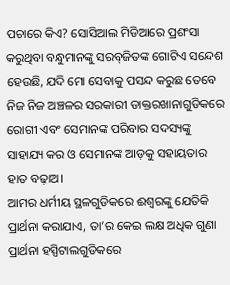ପଚାରେ କିଏ? ସୋସିଆଲ ମିଡିଆରେ ପ୍ରଶଂସା କରୁଥିବା ବନ୍ଧୁମାନଙ୍କୁ ସରବ୍‌ଜିତଙ୍କ ଗୋଟିଏ ସନ୍ଦେଶ ହେଉଛି, ଯଦି ମୋ ସେବାକୁ ପସନ୍ଦ କରୁଛ ତେବେ ନିଜ ନିଜ ଅଞ୍ଚଳର ସରକାରୀ ଡାକ୍ତରଖାନାଗୁଡିକରେ ରୋଗୀ ଏବଂ ସେମାନଙ୍କ ପରିବାର ସଦସ୍ୟଙ୍କୁ ସାହାଯ୍ୟ କର ଓ ସେମାନଙ୍କ ଆଡ଼କୁ ସହାୟତାର ହାତ ବଢ଼ାଅ।
ଆମର ଧର୍ମୀୟ ସ୍ଥଳଗୁଡିକରେ ଈଶ୍ୱରଙ୍କୁ ଯେତିକି ପ୍ରାର୍ଥନା କରାଯାଏ, ତା’ର କେଇ ଲକ୍ଷ ଅଧିକ ଗୁଣା ପ୍ରାର୍ଥନା ହସ୍ପିଟାଲଗୁଡିକରେ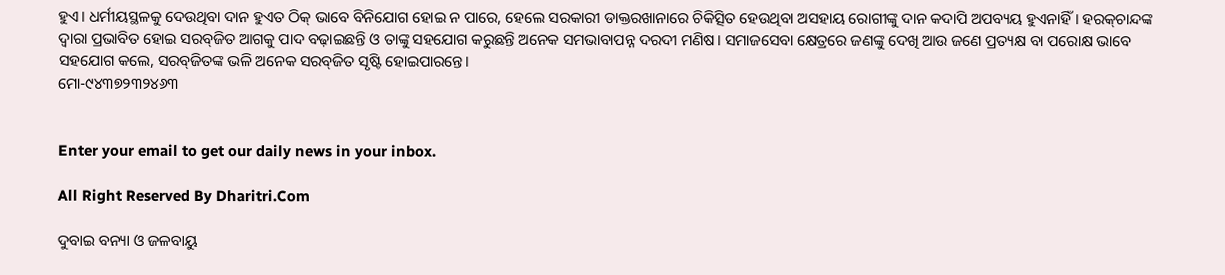ହୁଏ। ଧର୍ମୀୟସ୍ଥଳକୁ ଦେଉଥିବା ଦାନ ହୁଏତ ଠିକ୍‌ ଭାବେ ବିନିଯୋଗ ହୋଇ ନ ପାରେ, ହେଲେ ସରକାରୀ ଡାକ୍ତରଖାନାରେ ଚିକିତ୍ସିତ ହେଉଥିବା ଅସହାୟ ରୋଗୀଙ୍କୁ ଦାନ କଦାପି ଅପବ୍ୟୟ ହୁଏନାହିଁ। ହରକ୍‌ଚାନ୍ଦଙ୍କ ଦ୍ୱାରା ପ୍ରଭାବିତ ହୋଇ ସରବ୍‌ଜିତ ଆଗକୁ ପାଦ ବଢ଼ାଇଛନ୍ତି ଓ ତାଙ୍କୁ ସହଯୋଗ କରୁଛନ୍ତି ଅନେକ ସମଭାବାପନ୍ନ ଦରଦୀ ମଣିଷ। ସମାଜସେବା କ୍ଷେତ୍ରରେ ଜଣଙ୍କୁ ଦେଖି ଆଉ ଜଣେ ପ୍ରତ୍ୟକ୍ଷ ବା ପରୋକ୍ଷ ଭାବେ ସହଯୋଗ କଲେ, ସରବ୍‌ଜିତଙ୍କ ଭଳି ଅନେକ ସରବ୍‌ଜିତ ସୃଷ୍ଟି ହୋଇପାରନ୍ତେ।
ମୋ-୯୪୩୭୨୩୨୪୬୩


Enter your email to get our daily news in your inbox.

All Right Reserved By Dharitri.Com

ଦୁବାଇ ବନ୍ୟା ଓ ଜଳବାୟୁ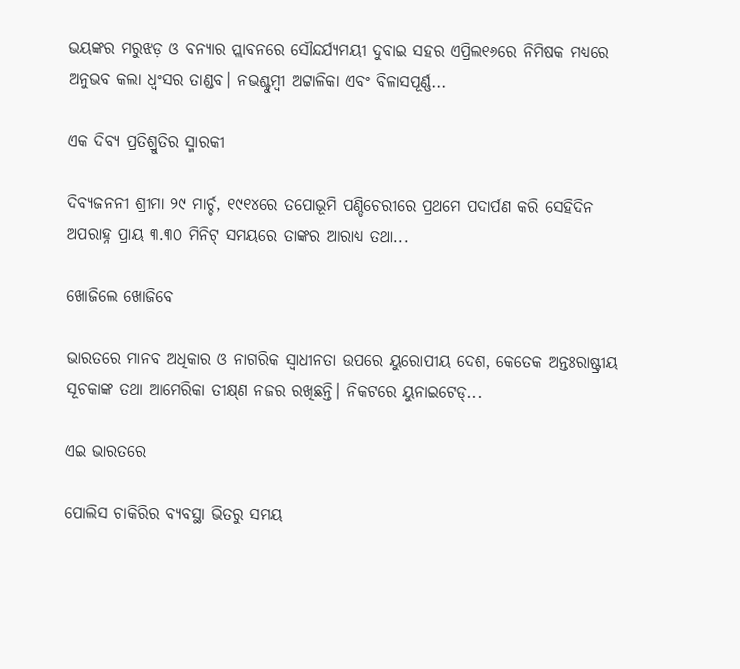ଭୟଙ୍କର ମରୁଝଡ଼ ଓ ବନ୍ୟାର ପ୍ଲାବନରେ ସୌନ୍ଦର୍ଯ୍ୟମୟୀ ଦୁବାଇ ସହର ଏପ୍ରିଲ୧୬ରେ ନିମିଷକ ମଧ୍ୟରେ ଅନୁଭବ କଲା ଧ୍ବଂସର ତାଣ୍ଡବ। ନଭଶ୍ଚୁମ୍ବୀ ଅଟ୍ଟାଳିକା ଏବଂ ବିଳାସପୂର୍ଣ୍ଣ...

ଏକ ଦିବ୍ୟ ପ୍ରତିଶ୍ରୁତିର ସ୍ମାରକୀ

ଦିବ୍ୟଜନନୀ ଶ୍ରୀମା ୨୯ ମାର୍ଚ୍ଚ, ୧୯୧୪ରେ ତପୋଭୂମି ପଣ୍ଡିଚେରୀରେ ପ୍ରଥମେ ପଦାର୍ପଣ କରି ସେହିଦିନ ଅପରାହ୍ନ ପ୍ରାୟ ୩.୩୦ ମିନିଟ୍‌ ସମୟରେ ତାଙ୍କର ଆରାଧ୍ୟ ତଥା...

ଖୋଜିଲେ ଖୋଜିବେ

ଭାରତରେ ମାନବ ଅଧିକାର ଓ ନାଗରିକ ସ୍ବାଧୀନତା ଉପରେ ୟୁରୋପୀୟ ଦେଶ, କେତେକ ଅନ୍ତଃରାଷ୍ଟ୍ରୀୟ ସୂଚକାଙ୍କ ତଥା ଆମେରିକା ତୀକ୍ଷ୍‌ଣ ନଜର ରଖିଛନ୍ତି। ନିକଟରେ ୟୁନାଇଟେଡ୍‌...

ଏଇ ଭାରତରେ

ପୋଲିସ ଚାକିରିର ବ୍ୟବସ୍ଥା ଭିତରୁ ସମୟ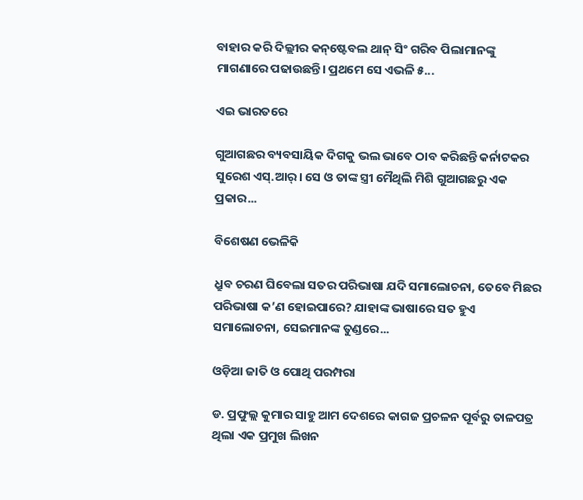ବାହାର କରି ଦିଲ୍ଲୀର କନ୍‌ଷ୍ଟେବଲ ଥାନ୍‌ ସିଂ ଗରିବ ପିଲାମାନଙ୍କୁ ମାଗଣାରେ ପଢାଉଛନ୍ତି। ପ୍ରଥମେ ସେ ଏଭଳି ୫...

ଏଇ ଭାରତରେ

ଗୁଆଗଛର ବ୍ୟବସାୟିକ ଦିଗକୁ ଭଲ ଭାବେ ଠାବ କରିଛନ୍ତି କର୍ନାଟକର ସୁରେଶ ଏସ୍‌.ଆର୍‌। ସେ ଓ ତାଙ୍କ ସ୍ତ୍ରୀ ମୈଥିଲି ମିଶି ଗୁଆଗଛରୁ ଏକ ପ୍ରକାର...

ବିଶେଷଣ ଭେଳିକି

ଧ୍ରୁବ ଚରଣ ଘିବେଲା ସତର ପରିଭାଷା ଯଦି ସମାଲୋଚନା, ତେବେ ମିଛର ପରିଭାଷା କ’ଣ ହୋଇପାରେ? ଯାହାଙ୍କ ଭାଷାରେ ସତ ହୁଏ ସମାଲୋଚନା, ସେଇମାନଙ୍କ ତୁଣ୍ଡରେ...

ଓଡ଼ିଆ ଜାତି ଓ ପୋଥି ପରମ୍ପରା

ଡ. ପ୍ରଫୁଲ୍ଲ କୁମାର ସାହୁ ଆମ ଦେଶରେ କାଗଜ ପ୍ରଚଳନ ପୂର୍ବରୁ ତାଳପତ୍ର ଥିଲା ଏକ ପ୍ରମୁଖ ଲିଖନ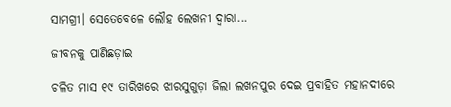ସାମଗ୍ରୀ। ସେତେବେଳେ ଲୌହ ଲେଖନୀ ଦ୍ୱାରା...

ଜୀବନକୁ ପାଣିଛଡ଼ାଇ

ଚଳିତ ମାସ ୧୯ ତାରିଖରେ ଝାରସୁଗୁଡ଼ା ଜିଲା ଲଖନପୁର ଦେଇ ପ୍ରବାହିତ ମହାନଦୀରେ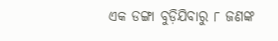ଏକ ଡଙ୍ଗା ବୁଡ଼ିଯିବାରୁ ୮ ଜଣଙ୍କ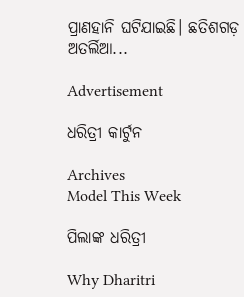ପ୍ରାଣହାନି ଘଟିଯାଇଛି। ଛତିଶଗଡ଼ ଅତର୍ଲିଆ...

Advertisement

ଧରିତ୍ରୀ କାର୍ଟୁନ

Archives
Model This Week

ପିଲାଙ୍କ ଧରିତ୍ରୀ

Why Dharitri